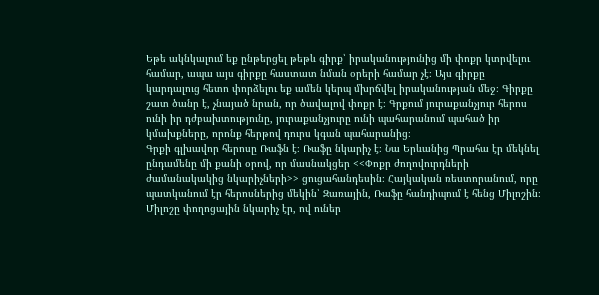Եթե ակնկալում եք ընթերցել թեթև գիրք՝ իրականությունից մի փոքր կտրվելու համար, ապա այս գիրքը հաստատ նման օրերի համար չէ։ Այս գիրքը կարդալուց հետո փորձելու եք ամեն կերպ մխրճվել իրականության մեջ։ Գիրքը շատ ծանր է, չնայած նրան, որ ծավալով փոքր է։ Գրքում յուրաքանչյուր հերոս ունի իր դժբախտությունը, յուրաքանչյուրը ունի պահարանում պահած իր կմախքները, որոնք հերթով դուրս կգան պահարանից։
Գրքի գլխավոր հերոսը Ռաֆն է։ Ռաֆը նկարիչ է։ Նա Երևանից Պրահա էր մեկնել ընդամենը մի քանի օրով, որ մասնակցեր <<Փոքր ժողովուրդների ժամանակակից նկարիչների>> ցուցահանդեսին։ Հայկական ռեստորանում, որը պատկանում էր հերոսներից մեկին՝ Զառային, Ռաֆը հանդիպում է հենց Միլոշին։
Միլոշը փողոցային նկարիչ էր, ով ուներ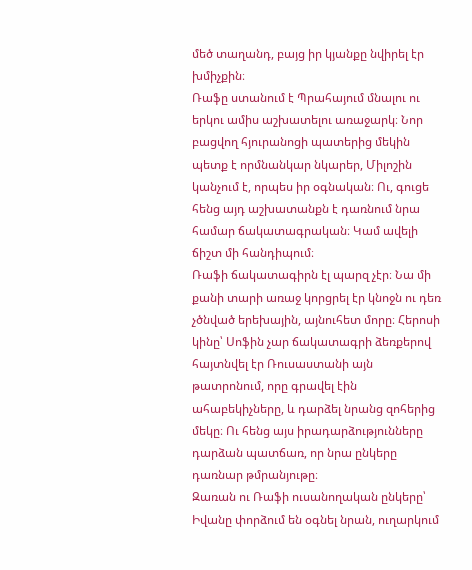մեծ տաղանդ, բայց իր կյանքը նվիրել էր խմիչքին։
Ռաֆը ստանում է Պրահայում մնալու ու երկու ամիս աշխատելու առաջարկ։ Նոր բացվող հյուրանոցի պատերից մեկին պետք է որմնանկար նկարեր, Միլոշին կանչում է, որպես իր օգնական։ Ու, գուցե հենց այդ աշխատանքն է դառնում նրա համար ճակատագրական։ Կամ ավելի ճիշտ մի հանդիպում։
Ռաֆի ճակատագիրն էլ պարզ չէր։ Նա մի քանի տարի առաջ կորցրել էր կնոջն ու դեռ չծնված երեխային, այնուհետ մորը։ Հերոսի կինը՝ Սոֆին չար ճակատագրի ձեռքերով հայտնվել էր Ռուսաստանի այն թատրոնում, որը գրավել էին ահաբեկիչները, և դարձել նրանց զոհերից մեկը։ Ու հենց այս իրադարձությունները դարձան պատճառ, որ նրա ընկերը դառնար թմրանյութը։
Զառան ու Ռաֆի ուսանողական ընկերը՝ Իվանը փորձում են օգնել նրան, ուղարկում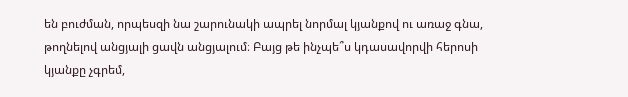են բուժման, որպեսզի նա շարունակի ապրել նորմալ կյանքով ու առաջ գնա, թողնելով անցյալի ցավն անցյալում։ Բայց թե ինչպե՞ս կդասավորվի հերոսի կյանքը չգրեմ,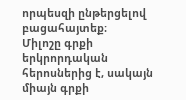որպեսզի ընթերցելով բացահայտեք։
Միլոշը գրքի երկրորդական հերոսներից է, սակայն միայն գրքի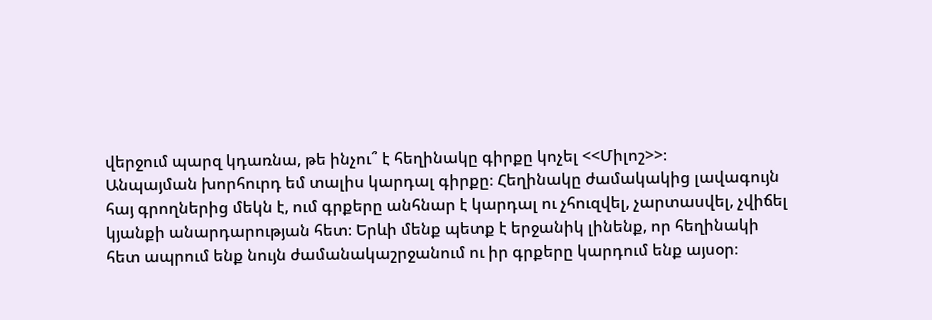վերջում պարզ կդառնա, թե ինչու՞ է հեղինակը գիրքը կոչել <<Միլոշ>>։
Անպայման խորհուրդ եմ տալիս կարդալ գիրքը։ Հեղինակը ժամակակից լավագույն հայ գրողներից մեկն է, ում գրքերը անհնար է կարդալ ու չհուզվել, չարտասվել, չվիճել կյանքի անարդարության հետ։ Երևի մենք պետք է երջանիկ լինենք, որ հեղինակի հետ ապրում ենք նույն ժամանակաշրջանում ու իր գրքերը կարդում ենք այսօր։